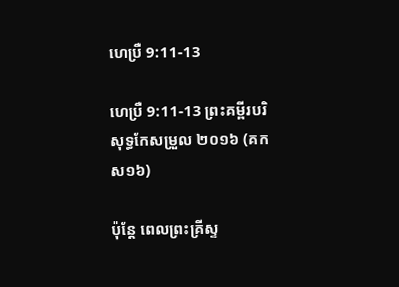ហេប្រឺ 9:11-13

ហេប្រឺ 9:11-13 ព្រះគម្ពីរបរិសុទ្ធកែសម្រួល ២០១៦ (គកស១៦)

ប៉ុន្ដែ ពេលព្រះ‌គ្រីស្ទ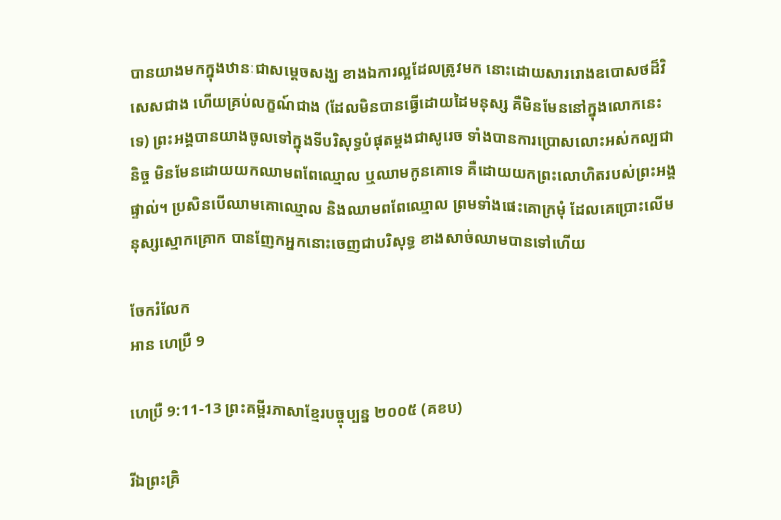បានយាងមកក្នុងឋានៈជាសម្តេចសង្ឃ ខាងឯការល្អដែលត្រូវមក នោះដោយសាររោងឧបោសថដ៏វិសេសជាង ហើយគ្រប់លក្ខណ៍ជាង (ដែលមិនបានធ្វើដោយដៃមនុស្ស គឺមិនមែននៅក្នុងលោកនេះទេ) ព្រះ‌អង្គបានយាងចូលទៅក្នុងទីបរិសុទ្ធបំផុតម្ដងជាសូរេច ទាំងបានការប្រោសលោះអស់កល្បជានិច្ច មិនមែនដោយយកឈាមពពែឈ្មោល ឬឈាមកូនគោទេ គឺដោយយកព្រះ‌លោហិតរបស់ព្រះ‌អង្គផ្ទាល់។ ប្រសិន‌បើឈាមគោឈ្មោល និងឈាមពពែឈ្មោល ព្រមទាំងផេះគោក្រមុំ ដែលគេប្រោះលើមនុស្សស្មោកគ្រោក បានញែកអ្នកនោះចេញជាបរិសុទ្ធ ខាងសាច់ឈាមបានទៅហើយ

ចែករំលែក
អាន ហេប្រឺ 9

ហេប្រឺ 9:11-13 ព្រះគម្ពីរភាសាខ្មែរបច្ចុប្បន្ន ២០០៥ (គខប)

រីឯព្រះ‌គ្រិ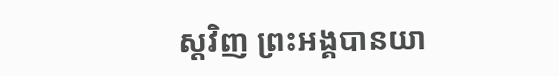ស្តវិញ ព្រះអង្គបានយា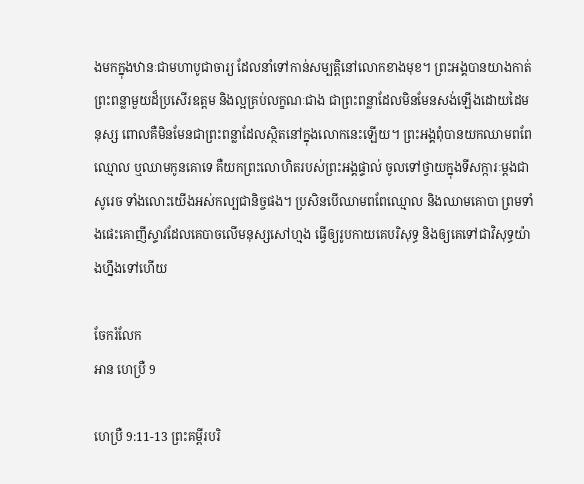ងមកក្នុងឋានៈជាមហាបូជា‌ចារ្យ ដែលនាំទៅកាន់សម្បត្តិនៅលោកខាងមុខ។ ព្រះអង្គបានយាងកាត់ព្រះ‌ពន្លាមួយដ៏ប្រសើរឧត្ដម និងល្អគ្រប់លក្ខណៈជាង ជាព្រះ‌ពន្លាដែលមិនមែនសង់ឡើងដោយដៃមនុស្ស ពោលគឺមិនមែនជាព្រះ‌ពន្លាដែលស្ថិតនៅក្នុងលោកនេះឡើយ។ ព្រះអង្គពុំបានយកឈាមពពែឈ្មោល ឬឈាមកូនគោទេ គឺយកព្រះ‌លោហិតរបស់ព្រះអង្គផ្ទាល់ ចូលទៅថ្វាយក្នុងទីសក្ការៈម្ដងជាសូរេច ទាំងលោះយើងអស់‌កល្បជានិច្ចផង។ ប្រសិនបើឈាមពពែឈ្មោល និងឈាមគោបា ព្រមទាំងផេះគោញីស្ទាវដែលគេបាចលើមនុស្សសៅ‌ហ្មង ធ្វើឲ្យរូបកាយគេបរិសុទ្ធ និងឲ្យគេទៅជាវិសុទ្ធយ៉ាងហ្នឹងទៅហើយ

ចែករំលែក
អាន ហេប្រឺ 9

ហេប្រឺ 9:11-13 ព្រះគម្ពីរបរិ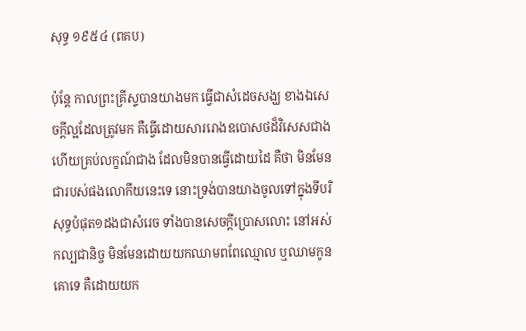សុទ្ធ ១៩៥៤ (ពគប)

ប៉ុន្តែ កាលព្រះ‌គ្រីស្ទបានយាងមក ធ្វើជាសំដេចសង្ឃ ខាងឯសេចក្ដីល្អដែលត្រូវមក គឺធ្វើដោយ‌សាររោងឧបោសថដ៏វិសេសជាង ហើយគ្រប់លក្ខណ៍ជាង ដែលមិនបានធ្វើដោយដៃ គឺថា មិនមែនជារបស់ផងលោកីយនេះទេ នោះទ្រង់បានយាងចូលទៅក្នុងទីបរិសុទ្ធបំផុត១ដងជាសំរេច ទាំងបានសេចក្ដីប្រោសលោះ នៅអស់‌កល្បជានិច្ច មិនមែនដោយយកឈាមពពែឈ្មោល ឬឈាមកូនគោទេ គឺដោយយក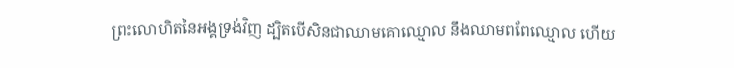ព្រះ‌លោហិតនៃអង្គទ្រង់វិញ ដ្បិតបើសិនជាឈាមគោឈ្មោល នឹងឈាមពពែឈ្មោល ហើយ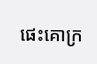ផេះគោក្រ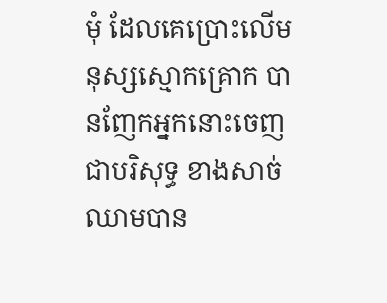មុំ ដែលគេប្រោះលើមនុស្សស្មោក‌គ្រោក បានញែកអ្នកនោះចេញជាបរិសុទ្ធ ខាងសាច់ឈាមបាន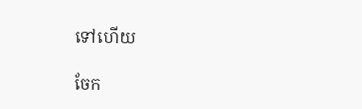ទៅហើយ

ចែក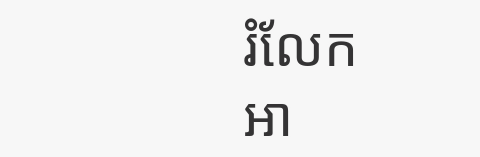រំលែក
អា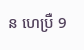ន ហេប្រឺ 9